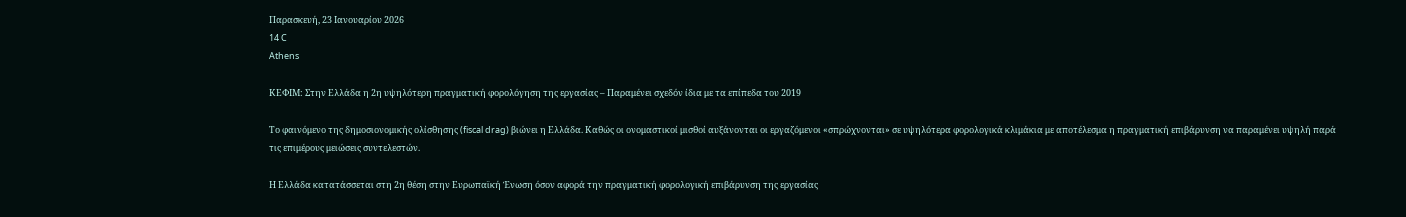Παρασκευή, 23 Ιανουαρίου 2026
14 C
Athens

ΚΕΦΙΜ: Στην Ελλάδα η 2η υψηλότερη πραγματική φορολόγηση της εργασίας – Παραμένει σχεδόν ίδια με τα επίπεδα του 2019

Το φαινόμενο της δημοσιονομικής ολίσθησης (fiscal drag) βιώνει η Ελλάδα. Καθώς οι ονομαστικοί μισθοί αυξάνονται οι εργαζόμενοι «σπρώχνονται» σε υψηλότερα φορολογικά κλιμάκια με αποτέλεσμα η πραγματική επιβάρυνση να παραμένει υψηλή παρά τις επιμέρους μειώσεις συντελεστών.

Η Ελλάδα κατατάσσεται στη 2η θέση στην Ευρωπαϊκή Ένωση όσον αφορά την πραγματική φορολογική επιβάρυνση της εργασίας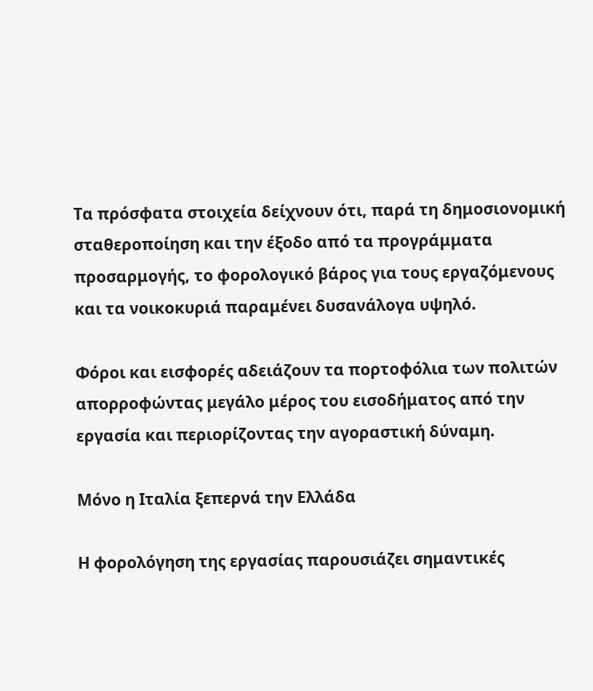Τα πρόσφατα στοιχεία δείχνουν ότι, παρά τη δημοσιονομική σταθεροποίηση και την έξοδο από τα προγράμματα προσαρμογής, το φορολογικό βάρος για τους εργαζόμενους και τα νοικοκυριά παραμένει δυσανάλογα υψηλό.

Φόροι και εισφορές αδειάζουν τα πορτοφόλια των πολιτών απορροφώντας μεγάλο μέρος του εισοδήματος από την εργασία και περιορίζοντας την αγοραστική δύναμη.

Μόνο η Ιταλία ξεπερνά την Ελλάδα

Η φορολόγηση της εργασίας παρουσιάζει σημαντικές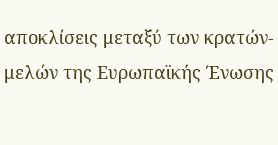αποκλίσεις μεταξύ των κρατών-μελών της Ευρωπαϊκής Ένωσης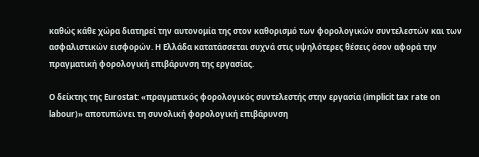καθώς κάθε χώρα διατηρεί την αυτονομία της στον καθορισμό των φορολογικών συντελεστών και των ασφαλιστικών εισφορών. H Ελλάδα κατατάσσεται συχνά στις υψηλότερες θέσεις όσον αφορά την πραγματική φορολογική επιβάρυνση της εργασίας.

Ο δείκτης της Eurostat: «πραγματικός φορολογικός συντελεστής στην εργασία (implicit tax rate on labour)» αποτυπώνει τη συνολική φορολογική επιβάρυνση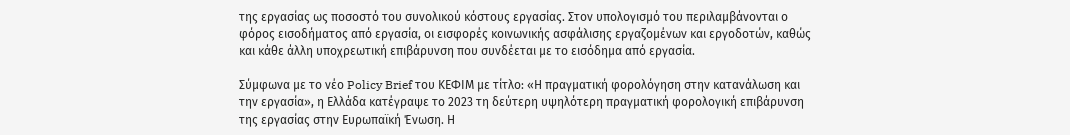της εργασίας ως ποσοστό του συνολικού κόστους εργασίας. Στον υπολογισμό του περιλαμβάνονται ο φόρος εισοδήματος από εργασία, οι εισφορές κοινωνικής ασφάλισης εργαζομένων και εργοδοτών, καθώς και κάθε άλλη υποχρεωτική επιβάρυνση που συνδέεται με το εισόδημα από εργασία.

Σύμφωνα με το νέο Policy Brief του ΚΕΦΙΜ με τίτλο: «Η πραγματική φορολόγηση στην κατανάλωση και την εργασία», η Ελλάδα κατέγραψε το 2023 τη δεύτερη υψηλότερη πραγματική φορολογική επιβάρυνση της εργασίας στην Ευρωπαϊκή Ένωση. Η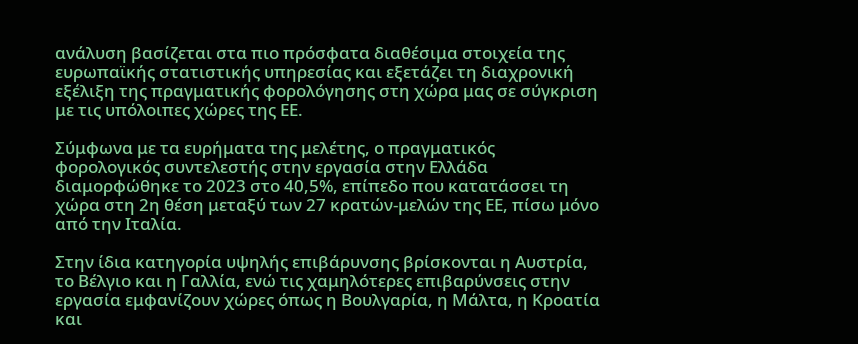ανάλυση βασίζεται στα πιο πρόσφατα διαθέσιμα στοιχεία της ευρωπαϊκής στατιστικής υπηρεσίας και εξετάζει τη διαχρονική εξέλιξη της πραγματικής φορολόγησης στη χώρα μας σε σύγκριση με τις υπόλοιπες χώρες της ΕΕ.

Σύμφωνα με τα ευρήματα της μελέτης, ο πραγματικός φορολογικός συντελεστής στην εργασία στην Ελλάδα διαμορφώθηκε το 2023 στο 40,5%, επίπεδο που κατατάσσει τη χώρα στη 2η θέση μεταξύ των 27 κρατών-μελών της ΕΕ, πίσω μόνο από την Ιταλία.

Στην ίδια κατηγορία υψηλής επιβάρυνσης βρίσκονται η Αυστρία, το Βέλγιο και η Γαλλία, ενώ τις χαμηλότερες επιβαρύνσεις στην εργασία εμφανίζουν χώρες όπως η Βουλγαρία, η Μάλτα, η Κροατία και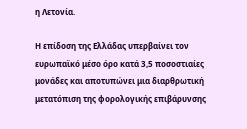η Λετονία.

Η επίδοση της Ελλάδας υπερβαίνει τον ευρωπαϊκό μέσο όρο κατά 3,5 ποσοστιαίες μονάδες και αποτυπώνει μια διαρθρωτική μετατόπιση της φορολογικής επιβάρυνσης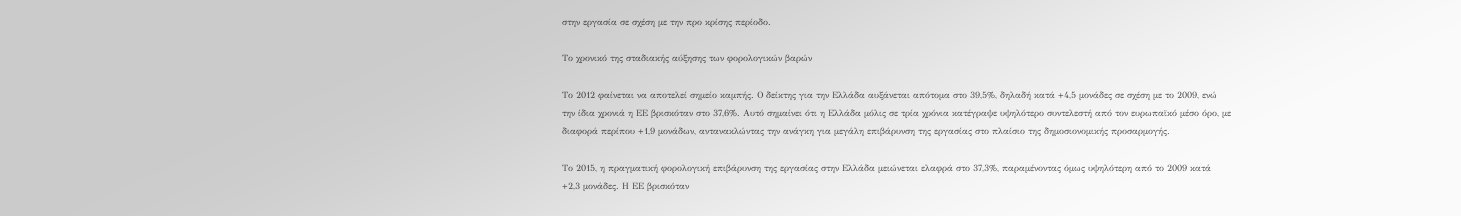στην εργασία σε σχέση με την προ κρίσης περίοδο.

Το χρονικό της σταδιακής αύξησης των φορολογικών βαρών

Το 2012 φαίνεται να αποτελεί σημείο καμπής. Ο δείκτης για την Ελλάδα αυξάνεται απότομα στο 39,5%, δηλαδή κατά +4,5 μονάδες σε σχέση με το 2009, ενώ την ίδια χρονιά η ΕΕ βρισκόταν στο 37,6%. Αυτό σημαίνει ότι η Ελλάδα μόλις σε τρία χρόνια κατέγραψε υψηλότερο συντελεστή από τον ευρωπαϊκό μέσο όρο, με διαφορά περίπου +1,9 μονάδων, αντανακλώντας την ανάγκη για μεγάλη επιβάρυνση της εργασίας στο πλαίσιο της δημοσιονομικής προσαρμογής.

Το 2015, η πραγματική φορολογική επιβάρυνση της εργασίας στην Ελλάδα μειώνεται ελαφρά στο 37,3%, παραμένοντας όμως υψηλότερη από το 2009 κατά +2,3 μονάδες. Η ΕΕ βρισκόταν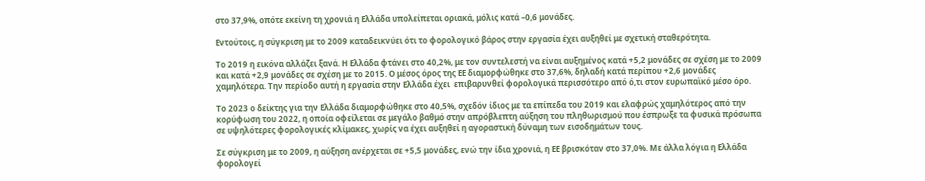στο 37,9%, οπότε εκείνη τη χρονιά η Ελλάδα υπολείπεται οριακά, μόλις κατά –0,6 μονάδες.

Εντούτοις, η σύγκριση με το 2009 καταδεικνύει ότι το φορολογικό βάρος στην εργασία έχει αυξηθεί με σχετική σταθερότητα.

Το 2019 η εικόνα αλλάζει ξανά. Η Ελλάδα φτάνει στο 40,2%, με τον συντελεστή να είναι αυξημένος κατά +5,2 μονάδες σε σχέση με το 2009 και κατά +2,9 μονάδες σε σχέση με το 2015. Ο μέσος όρος της ΕΕ διαμορφώθηκε στο 37,6%, δηλαδή κατά περίπου +2,6 μονάδες χαμηλότερα. Την περίοδο αυτή η εργασία στην Ελλάδα έχει  επιβαρυνθεί φορολογικά περισσότερο από ό,τι στον ευρωπαϊκό μέσο όρο.

Το 2023 ο δείκτης για την Ελλάδα διαμορφώθηκε στο 40,5%, σχεδόν ίδιος με τα επίπεδα του 2019 και ελαφρώς χαμηλότερος από την κορύφωση του 2022, η οποία οφείλεται σε μεγάλο βαθμό στην απρόβλεπτη αύξηση του πληθωρισμού που έσπρωξε τα φυσικά πρόσωπα σε υψηλότερες φορολογικές κλίμακες, χωρίς να έχει αυξηθεί η αγοραστική δύναμη των εισοδημάτων τους.

Σε σύγκριση με το 2009, η αύξηση ανέρχεται σε +5,5 μονάδες, ενώ την ίδια χρονιά, η ΕΕ βρισκόταν στο 37,0%. Με άλλα λόγια η Ελλάδα φορολογεί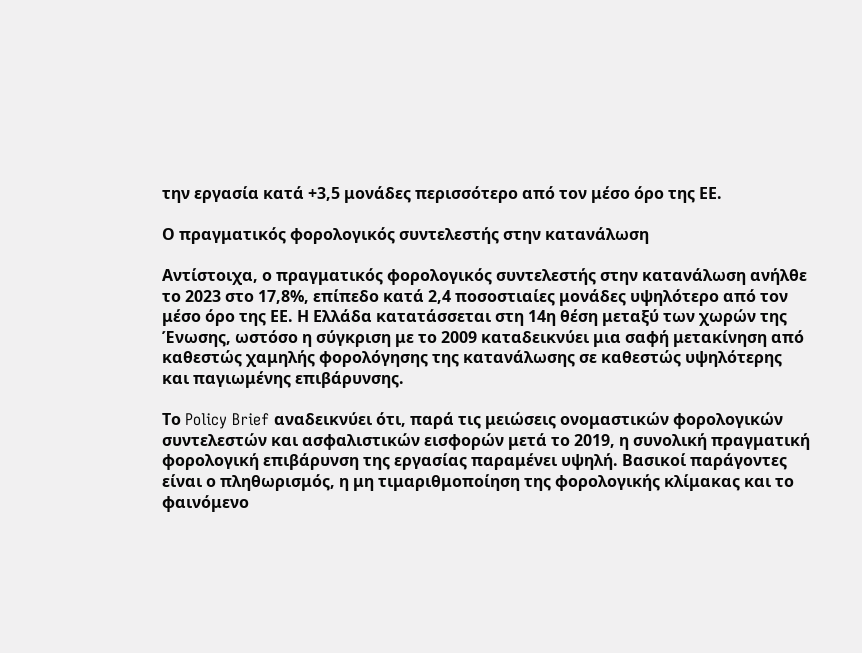την εργασία κατά +3,5 μονάδες περισσότερο από τον μέσο όρο της ΕΕ.

Ο πραγματικός φορολογικός συντελεστής στην κατανάλωση

Αντίστοιχα, ο πραγματικός φορολογικός συντελεστής στην κατανάλωση ανήλθε το 2023 στο 17,8%, επίπεδο κατά 2,4 ποσοστιαίες μονάδες υψηλότερο από τον μέσο όρο της ΕΕ. Η Ελλάδα κατατάσσεται στη 14η θέση μεταξύ των χωρών της Ένωσης, ωστόσο η σύγκριση με το 2009 καταδεικνύει μια σαφή μετακίνηση από καθεστώς χαμηλής φορολόγησης της κατανάλωσης σε καθεστώς υψηλότερης και παγιωμένης επιβάρυνσης.

Το Policy Brief αναδεικνύει ότι, παρά τις μειώσεις ονομαστικών φορολογικών συντελεστών και ασφαλιστικών εισφορών μετά το 2019, η συνολική πραγματική φορολογική επιβάρυνση της εργασίας παραμένει υψηλή. Βασικοί παράγοντες είναι ο πληθωρισμός, η μη τιμαριθμοποίηση της φορολογικής κλίμακας και το φαινόμενο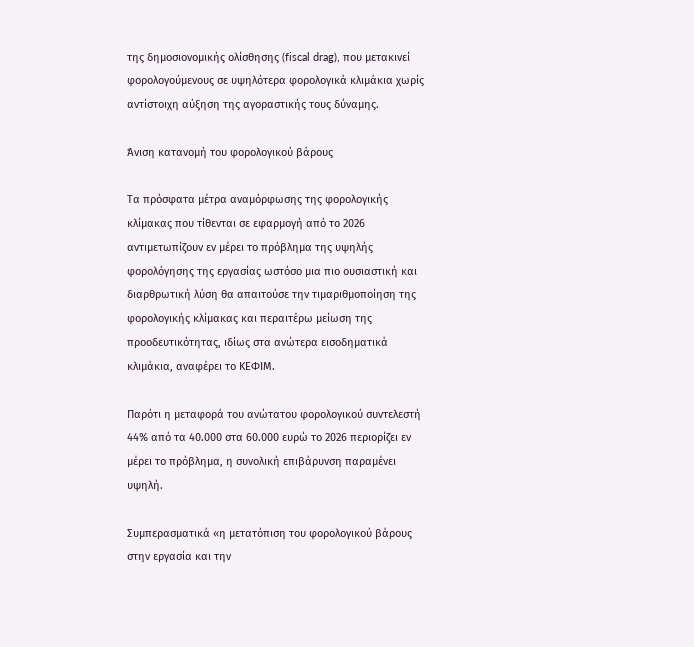της δημοσιονομικής ολίσθησης (fiscal drag), που μετακινεί φορολογούμενους σε υψηλότερα φορολογικά κλιμάκια χωρίς αντίστοιχη αύξηση της αγοραστικής τους δύναμης.

Άνιση κατανομή του φορολογικού βάρους

Τα πρόσφατα μέτρα αναμόρφωσης της φορολογικής κλίμακας που τίθενται σε εφαρμογή από το 2026 αντιμετωπίζουν εν μέρει το πρόβλημα της υψηλής φορολόγησης της εργασίας ωστόσο μια πιο ουσιαστική και διαρθρωτική λύση θα απαιτούσε την τιμαριθμοποίηση της φορολογικής κλίμακας και περαιτέρω μείωση της προοδευτικότητας, ιδίως στα ανώτερα εισοδηματικά κλιμάκια, αναφέρει το ΚΕΦΙΜ.

Παρότι η μεταφορά του ανώτατου φορολογικού συντελεστή 44% από τα 40.000 στα 60.000 ευρώ το 2026 περιορίζει εν μέρει το πρόβλημα, η συνολική επιβάρυνση παραμένει υψηλή.

Συμπερασματικά «η μετατόπιση του φορολογικού βάρους στην εργασία και την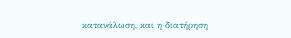κατανάλωση, και η διατήρηση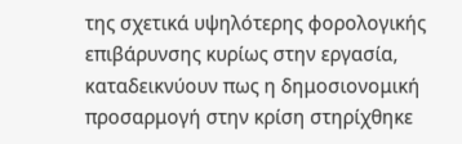της σχετικά υψηλότερης φορολογικής επιβάρυνσης κυρίως στην εργασία, καταδεικνύουν πως η δημοσιονομική προσαρμογή στην κρίση στηρίχθηκε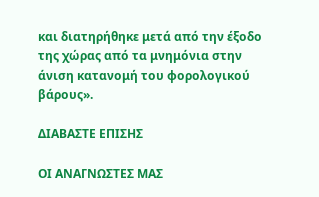και διατηρήθηκε μετά από την έξοδο της χώρας από τα μνημόνια στην άνιση κατανομή του φορολογικού βάρους».

ΔΙΑΒΑΣΤΕ ΕΠΙΣΗΣ

ΟΙ ΑΝΑΓΝΩΣΤΕΣ ΜΑΣ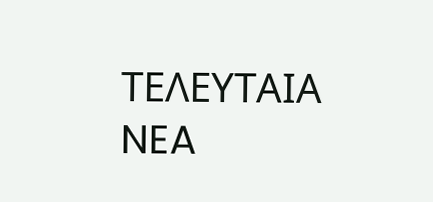ΤΕΛΕΥΤΑΙΑ NEA